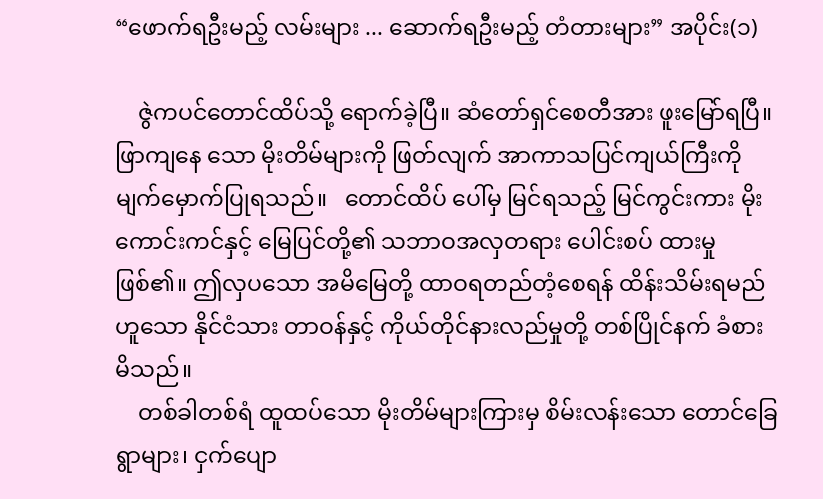“ဖောက်ရဦးမည့် လမ်းများ ... ဆောက်ရဦးမည့် တံတားများ” အပိုင်း(၁)

    ဇွဲကပင်တောင်ထိပ်သို့ ရောက်ခဲ့ပြီ။ ဆံတော်ရှင်စေတီအား ဖူးမြော်ရပြီ။ ဖြာကျနေ သော မိုးတိမ်များကို ဖြတ်လျက် အာကာသပြင်ကျယ်ကြီးကို မျက်မှောက်ပြုရသည်။   တောင်ထိပ် ပေါ်မှ မြင်ရသည့် မြင်ကွင်းကား မိုးကောင်းကင်နှင့် မြေပြင်တို့၏ သဘာဝအလှတရား ပေါင်းစပ် ထားမှု ဖြစ်၏။ ဤလှပသော အမိမြေတို့ ထာဝရတည်တံ့စေရန် ထိန်းသိမ်းရမည်ဟူသော နိုင်ငံသား တာဝန်နှင့် ကိုယ်တိုင်နားလည်မှုတို့ တစ်ပြိုင်နက် ခံစားမိသည်။
    တစ်ခါတစ်ရံ ထူထပ်သော မိုးတိမ်များကြားမှ စိမ်းလန်းသော တောင်ခြေရွာများ၊ ငှက်ပျော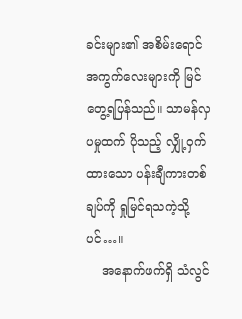ခင်းများ၏ အစိမ်းရောင်အကွက်လေးများကို မြင်တွေ့ရပြန်သည်။ သာမန်လှပမှုထက် ပိုသည့် လျှို့ဝှက်ထားသော ပန်းချီကားတစ်ချပ်ကို ရှုမြင်ရသကဲ့သို့ပင်…။
    အနောက်ဖက်ရှိ သံလွင်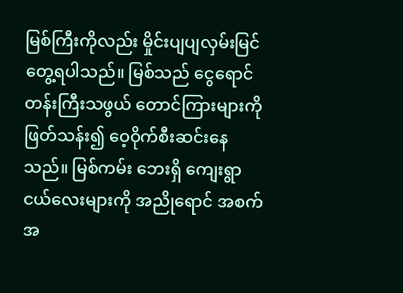မြစ်ကြီးကိုလည်း မှိုင်းပျပျလှမ်းမြင်တွေ့ရပါသည်။ မြစ်သည် ငွေရောင်တန်းကြီးသဖွယ် တောင်ကြားများကို ဖြတ်သန်း၍ ဝေ့ဝိုက်စီးဆင်းနေသည်။ မြစ်ကမ်း ဘေးရှိ ကျေးရွာငယ်လေးများကို အညိုရောင် အစက်အ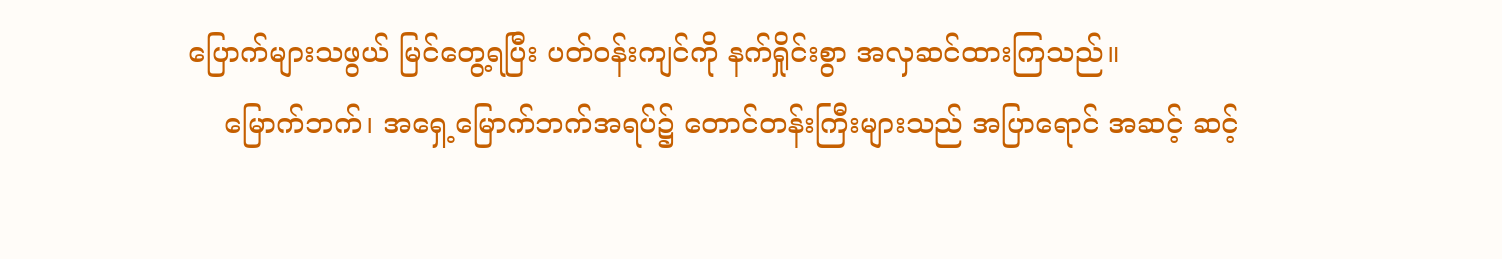ပြောက်များသဖွယ် မြင်တွေ့ရပြီး ပတ်ဝန်းကျင်ကို နက်ရှိုင်းစွာ အလှဆင်ထားကြသည်။
    မြောက်ဘက်၊ အရှေ့မြောက်ဘက်အရပ်၌ တောင်တန်းကြီးများသည် အပြာရောင် အဆင့် ဆင့်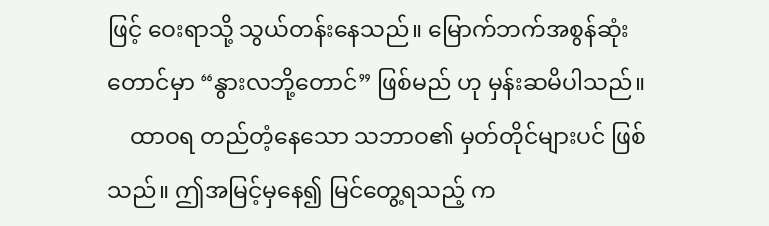ဖြင့် ဝေးရာသို့ သွယ်တန်းနေသည်။ မြောက်ဘက်အစွန်ဆုံးတောင်မှာ “နွားလဘို့တောင်” ဖြစ်မည် ဟု မှန်းဆမိပါသည်။
    ထာဝရ တည်တံ့နေသော သဘာဝ၏ မှတ်တိုင်များပင် ဖြစ်သည်။ ဤအမြင့်မှနေ၍ မြင်တွေ့ရသည့် က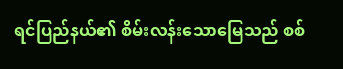ရင်ပြည်နယ်၏ စိမ်းလန်းသောမြေသည် စစ်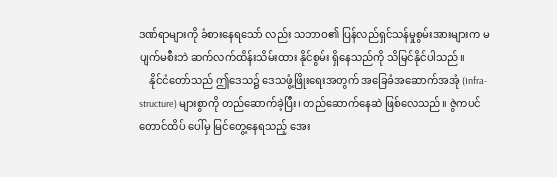ဒဏ်ရာများကို ခံစားနေရသော် လည်း သဘာဝ၏ ပြန်လည်ရှင်သန်မှုစွမ်းအားများက မပျက်မစီးဘဲ ဆက်လက်ထိန်းသိမ်းထား နိုင်စွမ်း ရှိနေသည်ကို သိမြင်နိုင်ပါသည်။
    နိုင်ငံတော်သည် ဤဒေသ၌ ဒေသဖွံ့ဖြိုးရေးအတွက် အခြေခံအဆောက်အအုံ (Infra- structure) များစွာကို တည်ဆောက်ခဲ့ပြီး၊ တည်ဆောက်နေဆဲ ဖြစ်လေသည်။ ဇွဲကပင်တောင်ထိပ် ပေါ်မှ မြင်တွေ့နေရသည့် အေး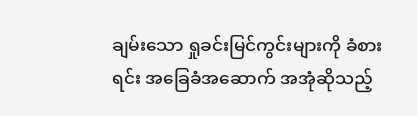ချမ်းသော ရှုခင်းမြင်ကွင်းများကို ခံစားရင်း အခြေခံအဆောက် အအုံဆိုသည့်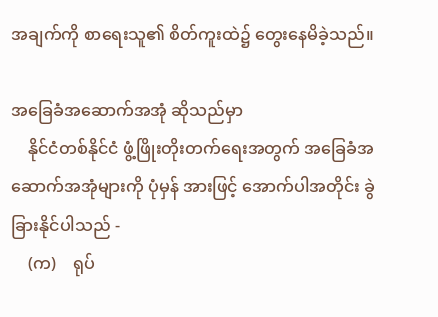အချက်ကို စာရေးသူ၏ စိတ်ကူးထဲ၌ တွေးနေမိခဲ့သည်။

အခြေခံအဆောက်အအုံ ဆိုသည်မှာ
    နိုင်ငံတစ်နိုင်ငံ ဖွံ့ဖြိုးတိုးတက်ရေးအတွက် အခြေခံအဆောက်အအုံများကို ပုံမှန် အားဖြင့် အောက်ပါအတိုင်း ခွဲခြားနိုင်ပါသည် -
    (က)    ရုပ်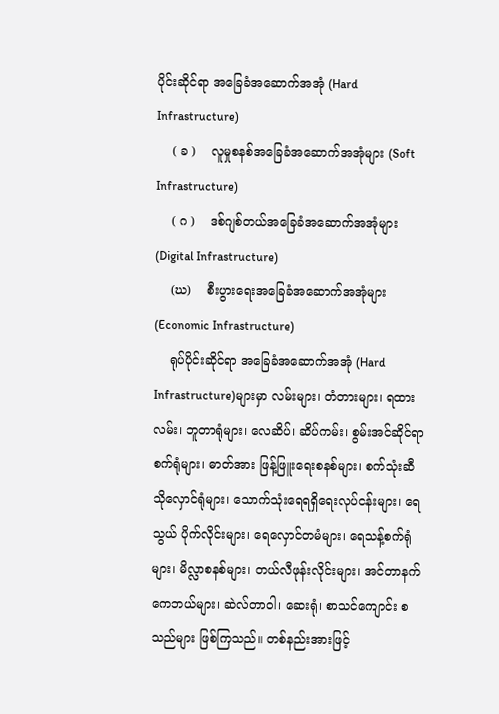ပိုင်းဆိုင်ရာ အခြေခံအဆောက်အအုံ (Hard Infrastructure)
    ( ခ )    လူမှုစနစ်အခြေခံအဆောက်အအုံများ (Soft Infrastructure)
    ( ဂ )    ဒစ်ဂျစ်တယ်အခြေခံအဆောက်အအုံများ (Digital Infrastructure)
    (ဃ)    စီးပွားရေးအခြေခံအဆောက်အအုံများ (Economic Infrastructure)
    ရုပ်ပိုင်းဆိုင်ရာ အခြေခံအဆောက်အအုံ (Hard Infrastructure)များမှာ လမ်းများ၊ တံတားများ၊ ရထားလမ်း၊ ဘူတာရုံများ၊ လေဆိပ်၊ ဆိပ်ကမ်း၊ စွမ်းအင်ဆိုင်ရာ စက်ရုံများ၊ ဓာတ်အား ဖြန့်ဖြူးရေးစနစ်များ၊ စက်သုံးဆီသိုလှောင်ရုံများ၊ သောက်သုံးရေရရှိရေးလုပ်ငန်းများ၊ ရေသွယ် ပိုက်လိုင်းများ၊ ရေလှောင်တမံများ၊ ရေသန့်စက်ရုံများ၊ မိလ္လာစနစ်များ၊ တယ်လီဖုန်းလိုင်းများ၊ အင်တာနက်ကေဘယ်များ၊ ဆဲလ်တာဝါ၊ ဆေးရုံ၊ စာသင်ကျောင်း စသည်များ ဖြစ်ကြသည်။ တစ်နည်းအားဖြင့်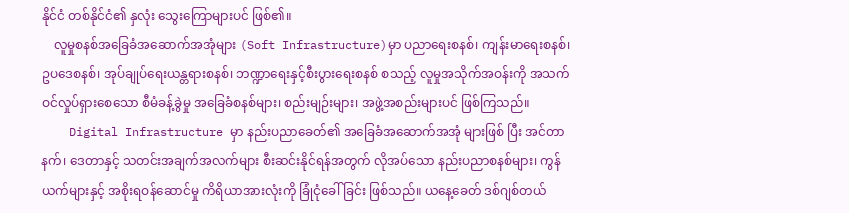နိုင်ငံ တစ်နိုင်ငံ၏ နှလုံး သွေးကြောများပင် ဖြစ်၏။
    လူမှုစနစ်အခြေခံအဆောက်အအုံများ (Soft Infrastructure)မှာ ပညာရေးစနစ်၊ ကျန်းမာရေးစနစ်၊ ဥပဒေစနစ်၊ အုပ်ချုပ်ရေးယန္တရားစနစ်၊ ဘဏ္ဍာရေးနှင့်စီးပွားရေးစနစ် စသည့် လူမှုအသိုက်အဝန်းကို အသက်ဝင်လှုပ်ရှားစေသော စီမံခန့်ခွဲမှု အခြေခံစနစ်များ၊ စည်းမျဉ်းများ၊ အဖွဲ့အစည်းများပင် ဖြစ်ကြသည်။
    Digital Infrastructure မှာ နည်းပညာခေတ်၏ အခြေခံအဆောက်အအုံ များဖြစ် ပြီး အင်တာနက်၊ ဒေတာနှင့် သတင်းအချက်အလက်များ စီးဆင်းနိုင်ရန်အတွက် လိုအပ်သော နည်းပညာစနစ်များ၊ ကွန်ယက်များနှင့် အစိုးရဝန်ဆောင်မှု ကိရိယာအားလုံးကို ခြုံငုံခေါ်ခြင်း ဖြစ်သည်။ ယနေ့ခေတ် ဒစ်ဂျစ်တယ်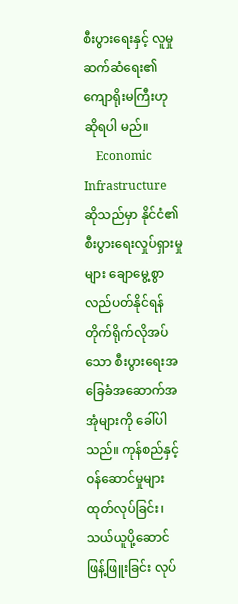စီးပွားရေးနှင့် လူမှုဆက်ဆံရေး၏ ကျောရိုးမကြီးဟု ဆိုရပါ မည်။
    Economic Infrastructure ဆိုသည်မှာ နိုင်ငံ၏ စီးပွားရေးလှုပ်ရှားမှုများ ချောမွေ့စွာ လည်ပတ်နိုင်ရန် တိုက်ရိုက်လိုအပ်သော စီးပွားရေးအခြေခံအဆောက်အအုံများကို ခေါ်ပါသည်။ ကုန်စည်နှင့် ဝန်ဆောင်မှုများ ထုတ်လုပ်ခြင်း၊ သယ်ယူပို့ဆောင်ဖြန့်ဖြူးခြင်း လုပ်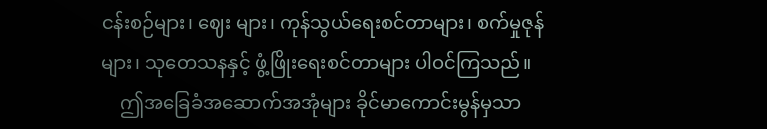ငန်းစဉ်များ၊ ဈေး များ၊ ကုန်သွယ်ရေးစင်တာများ၊ စက်မှုဇုန်များ၊ သုတေသနနှင့် ဖွံ့ဖြိုးရေးစင်တာများ ပါဝင်ကြသည်။
    ဤအခြေခံအဆောက်အအုံများ ခိုင်မာကောင်းမွန်မှသာ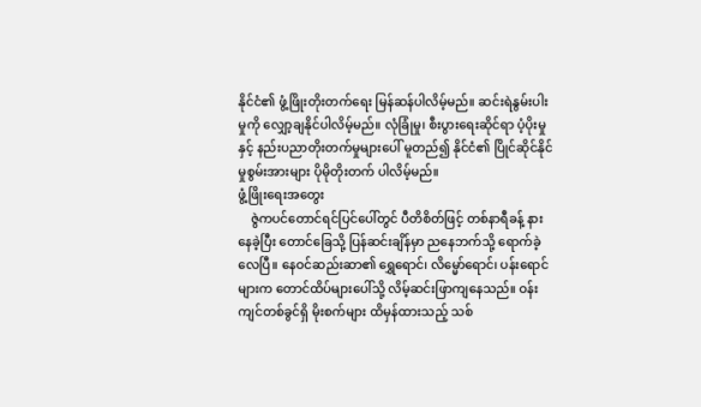နိုင်ငံ၏ ဖွံ့ဖြိုးတိုးတက်ရေး မြန်ဆန်ပါလိမ့်မည်။ ဆင်းရဲနွမ်းပါးမှုကို လျှော့ချနိုင်ပါလိမ့်မည်။ လုံခြုံမှု၊ စီးပွားရေးဆိုင်ရာ ပံ့ပိုးမှုနှင့် နည်းပညာတိုးတက်မှုများပေါ် မူတည်၍ နိုင်ငံ၏ ပြိုင်ဆိုင်နိုင်မှုစွမ်းအားများ ပိုမိုတိုးတက် ပါလိမ့်မည်။
ဖွံ့ဖြိုးရေးအတွေး
    ဇွဲကပင်တောင်ရင်ပြင်ပေါ်တွင် ပီတိစိတ်ဖြင့် တစ်နာရီခန့် နားနေခဲ့ပြီး တောင်ခြေသို့ ပြန်ဆင်းချိန်မှာ ညနေဘက်သို့ ရောက်ခဲ့လေပြီ။ နေဝင်ဆည်းဆာ၏ ရွှေရောင်၊ လိမ္မော်ရောင်၊ ပန်းရောင်များက တောင်ထိပ်များပေါ်သို့ လိမ့်ဆင်းဖြာကျနေသည်။ ဝန်းကျင်တစ်ခွင်ရှိ မိုးစက်များ ထိမှန်ထားသည့် သစ်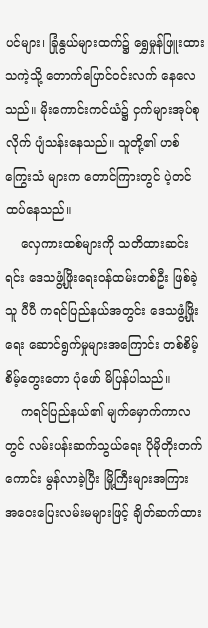ပင်များ၊ ခြုံနွယ်များထက်၌ ရွှေမှုန်ဖြူးထားသကဲ့သို့ တောက်ပြောင်ဝင်းလက် နေလေသည်။ မိုးကောင်းကင်ယံ၌ ငှက်များအုပ်စုလိုက် ပျံသန်းနေသည်။ သူတို့၏ ဟစ်ကြွေးသံ များက တောင်ကြားတွင် ပဲ့တင်ထပ်နေသည်။
    လှေကားထစ်များကို သတိထားဆင်းရင်း ဒေသဖွံ့ဖြိုးရေးဝန်ထမ်းတစ်ဦး ဖြစ်ခဲ့သူ ပီပီ ကရင်ပြည်နယ်အတွင်း ဒေသဖွံ့ဖြိုးရေး ဆောင်ရွက်မှုများအကြောင်း တစ်စိမ့်စိမ့်တွေးတော ပုံဖော် မိပြန်ပါသည်။
    ကရင်ပြည်နယ်၏ မျက်မှောက်ကာလတွင် လမ်းပန်းဆက်သွယ်ရေး ပိုမိုတိုးတက် ကောင်း မွန်လာခဲ့ပြီး မြို့ကြီးများအကြား အဝေးပြေးလမ်းမများဖြင့် ချိတ်ဆက်ထား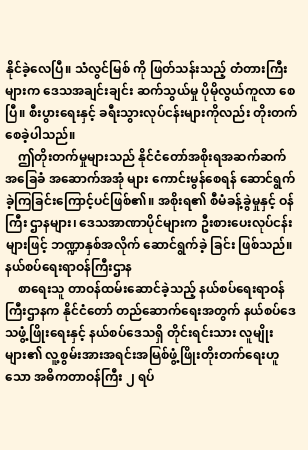နိုင်ခဲ့လေပြီ။ သံလွင်မြစ် ကို ဖြတ်သန်းသည့် တံတားကြီးများက ဒေသအချင်းချင်း ဆက်သွယ်မှု ပိုမိုလွယ်ကူလာ စေပြီ။ စီးပွားရေးနှင့် ခရီးသွားလုပ်ငန်းများကိုလည်း တိုးတက်စေခဲ့ပါသည်။
    ဤတိုးတက်မှုများသည် နိုင်ငံတော်အစိုးရအဆက်ဆက် အခြေခံ အဆောက်အအုံ များ ကောင်းမွန်စေရန် ဆောင်ရွက်ခဲ့ကြခြင်းကြောင့်ပင်ဖြစ်၏။ အစိုးရ၏ စီမံခန့်ခွဲမှုနှင့် ဝန်ကြီး ဌာနများ၊ ဒေသအာဏာပိုင်များက ဦးစားပေးလုပ်ငန်းများဖြင့် ဘဏ္ဍာနှစ်အလိုက် ဆောင်ရွက်ခဲ့ ခြင်း ဖြစ်သည်။
နယ်စပ်ရေးရာဝန်ကြီးဌာန
    စာရေးသူ တာဝန်ထမ်းဆောင်ခဲ့သည့် နယ်စပ်ရေးရာဝန်ကြီးဌာနက နိုင်ငံတော် တည်ဆောက်ရေးအတွက် နယ်စပ်ဒေသဖွံ့ဖြိုးရေးနှင့် နယ်စပ်ဒေသရှိ တိုင်းရင်းသား လူမျိုးများ၏ လူ့စွမ်းအားအရင်းအမြစ်ဖွံ့ဖြိုးတိုးတက်ရေးဟူသော အဓိကတာဝန်ကြီး ၂ ရပ်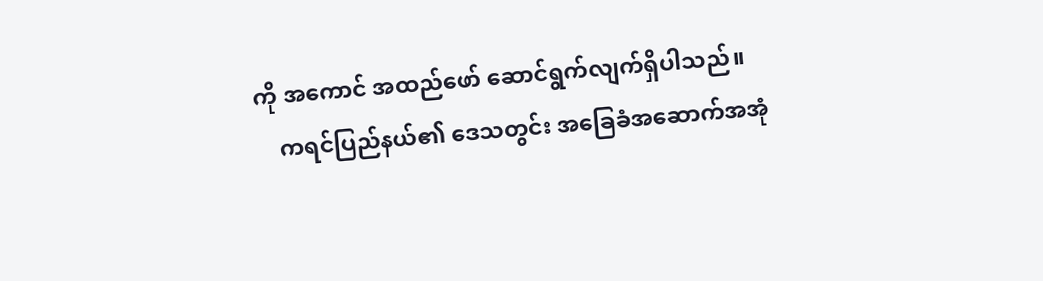ကို အကောင် အထည်ဖော် ဆောင်ရွက်လျက်ရှိပါသည်။
    ကရင်ပြည်နယ်‌၏ ဒေသတွင်း အခြေခံအဆောက်အအုံ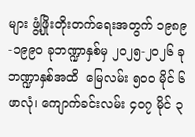များ ဖွံ့ဖြိုးတိုးတက်ရေးအတွက် ၁၉၈၉-၁၉၉၀ ခုဘဏ္ဍာနှစ်မှ ၂၀၂၅-၂၀၂၆ ခုဘဏ္ဍာနှစ်အထိ  မြေလမ်း ၅၀၀ မိုင် ၆ ဖာလုံ၊ ကျောက်ခင်းလမ်း ၄၀၇ မိုင် ၃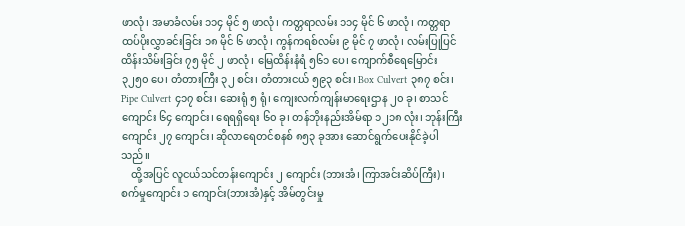ဖာလုံ၊ အမာခံလမ်း ၁၁၄ မိုင် ၅ ဖာလုံ၊ ကတ္တရာလမ်း ၁၁၄ မိုင် ၆ ဖာလုံ၊ ကတ္တရာထပ်ပိုးလွှာခင်းခြင်း ၁၈ မိုင် ၆ ဖာလုံ၊ ကွန်ကရစ်လမ်း ၉ မိုင် ၇ ဖာလုံ၊ လမ်းပြုပြင်ထိန်းသိမ်းခြင်း ၇၅ မိုင် ၂ ဖာလုံ၊ မြေထိန်းနံရံ ၅၆၁ ပေ၊ ကျောက်စီရေမြောင်း ၃၂၅၀ ပေ၊ တံတားကြီး ၃၂ စင်း၊ တံတားငယ် ၅၉၃ စင်း၊ Box Culvert ၃၈၇ စင်း၊ Pipe Culvert ၄၁၇ စင်း၊ ဆေးရုံ ၅ ရုံ၊ ကျေးလက်ကျန်းမာရေးဌာန ၂၀ ခု၊ စာသင်ကျောင်း ၆၄ ကျောင်း၊ ရေရရှိရေး ၆၀ ခု၊ တန်ဘိုးနည်းအိမ်ရာ ၁၂၁၈ လုံး၊ ဘုန်းကြီးကျောင်း ၂၇ ကျောင်း၊ ဆိုလာရေတင်စနစ် ၈၅၃ ခုအား ဆောင်ရွက်ပေးနိုင်ခဲ့ပါသည်။
    ထို့အပြင် လူငယ်သင်တန်းကျောင်း ၂ ကျောင်း (ဘားအံ၊ ကြာအင်းဆိပ်ကြီး)၊  စက်မှုကျောင်း ၁ ကျောင်း(ဘားအံ)နှင့် အိမ်တွင်းမှု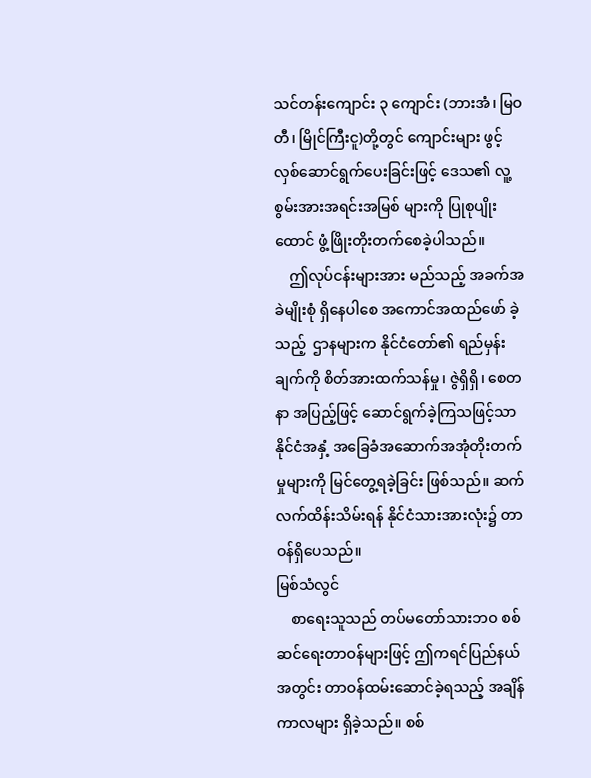သင်တန်းကျောင်း ၃ ကျောင်း (ဘားအံ၊ မြဝတီ၊ မြိုင်ကြီးငူ)တို့တွင် ကျောင်းများ ဖွင့်လှစ်ဆောင်ရွက်ပေးခြင်းဖြင့် ဒေသ၏ လူ့စွမ်းအားအရင်းအမြစ် များကို ပြုစုပျိုးထောင် ဖွံ့ဖြိုးတိုးတက်စေခဲ့ပါသည်။
    ဤလုပ်ငန်းများအား မည်သည့် အခက်အခဲမျိုးစုံ ရှိနေပါစေ အကောင်အထည်ဖော် ခဲ့သည့်  ဌာနများက နိုင်ငံတော်၏ ရည်မှန်းချက်ကို စိတ်အားထက်သန်မှု၊ ဇွဲရှိရှိ၊ စေတနာ အပြည့်ဖြင့် ဆောင်ရွက်ခဲ့ကြသဖြင့်သာ နိုင်ငံအနှံ့ အခြေခံအဆောက်အအုံတိုးတက်မှုများကို မြင်တွေ့ရခဲ့ခြင်း ဖြစ်သည်။ ဆက်လက်ထိန်းသိမ်းရန် နိုင်ငံသားအားလုံး၌ တာဝန်ရှိပေသည်။
မြစ်သံလွင်
    စာရေးသူသည် တပ်မတော်သားဘဝ စစ်ဆင်ရေးတာဝန်များဖြင့် ဤကရင်ပြည်နယ် အတွင်း တာဝန်ထမ်းဆောင်ခဲ့ရသည့် အချိန်ကာလများ ရှိခဲ့သည်။ စစ်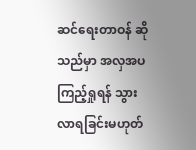ဆင်ရေးတာဝန် ဆိုသည်မှာ အလှအပကြည့်ရှုရန် သွားလာရခြင်းမဟုတ်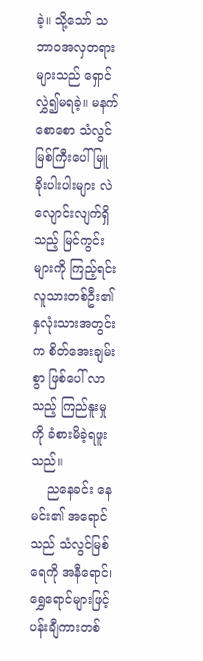ခဲ့။ သို့သော် သဘာဝအလှတရား များသည် ရှောင်လွှဲ၍မရခဲ့။ မနက်စောစော သံလွင်မြစ်ကြီးပေါ် မြူခိုးပါးပါးများ လဲလျောင်းလျက်ရှိသည့် မြင်ကွင်းများကို ကြည့်ရင်း လူသားတစ်ဦး၏ နှလုံးသားအတွင်းက စိတ်အေးချမ်းစွာ ဖြစ်ပေါ် လာသည့် ကြည်နူးမှုကို ခံစားမိခဲ့ရဖူးသည်။
    ညနေခင်း နေမင်း၏ အရောင်သည် သံလွင်မြစ်ရေကို အနီရောင်၊ ရွှေရောင်များဖြင့် ပန်းချီကားတစ်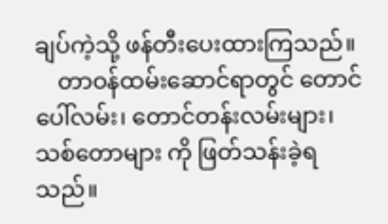ချပ်ကဲ့သို့ ဖန်တီးပေးထားကြသည်။
    တာဝန်ထမ်းဆောင်ရာတွင် တောင်ပေါ်လမ်း၊ တောင်တန်းလမ်းများ၊ သစ်တောများ ကို ဖြတ်သန်းခဲ့ရသည်။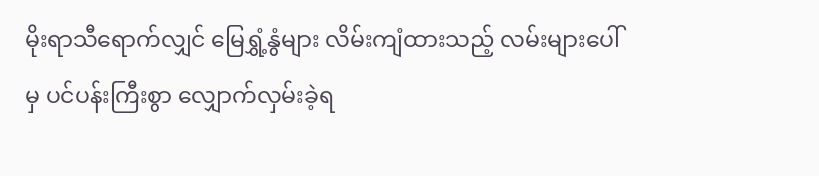မိုးရာသီရောက်လျှင် မြေရွှံ့နွံများ လိမ်းကျံထားသည့် လမ်းများပေါ်မှ ပင်ပန်းကြီးစွာ လျှောက်လှမ်းခဲ့ရ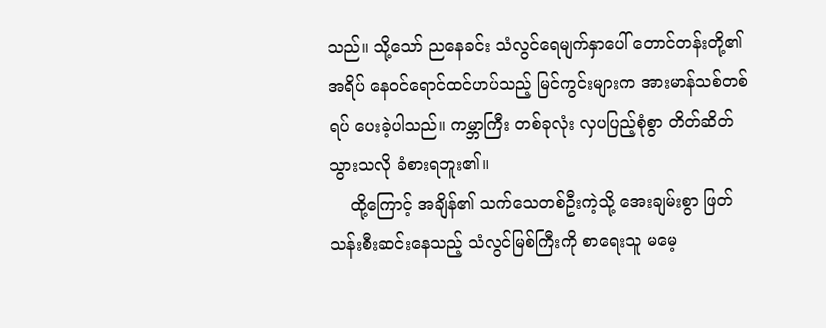သည်။ သို့သော် ညနေခင်း သံလွင်ရေမျက်နှာပေါ် တောင်တန်းတို့၏ အရိပ် နေဝင်ရောင်ထင်ဟပ်သည့် မြင်ကွင်းများက အားမာန်သစ်တစ်ရပ် ပေးခဲ့ပါသည်။ ကမ္ဘာကြီး တစ်ခုလုံး လှပပြည့်စုံစွာ တိတ်ဆိတ်သွားသလို ခံစားရဘူး၏။
    ထို့ကြောင့် အချိန်၏ သက်သေတစ်ဦးကဲ့သို့ အေးချမ်းစွာ ဖြတ်သန်းစီးဆင်းနေသည့် သံလွင်မြစ်ကြီးကို စာရေးသူ မမေ့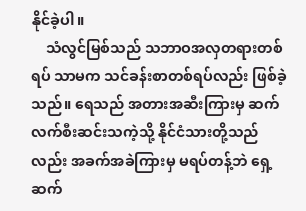နိုင်ခဲ့ပါ။
    သံလွင်မြစ်သည် သဘာဝအလှတရားတစ်ရပ် သာမက သင်ခန်းစာတစ်ရပ်လည်း ဖြစ်ခဲ့သည်။ ရေသည် အတားအဆီးကြားမှ ဆက်လက်စီးဆင်းသကဲ့သို့ နိုင်ငံသားတို့သည်လည်း အခက်အခဲကြားမှ မရပ်တန့်ဘဲ ရှေ့ဆက်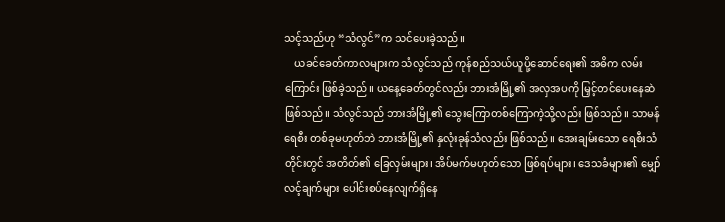သင့်သည်ဟု “သံလွင်”က သင်ပေးခဲ့သည်။
    ယခင်ခေတ်ကာလများက သံလွင်သည် ကုန်စည်သယ်ယူပို့ဆောင်ရေး၏ အဓိက လမ်းကြောင်း ဖြစ်ခဲ့သည်။ ယနေ့ခေတ်တွင်လည်း ဘားအံမြို့၏ အလှအပကို မြှင့်တင်ပေးနေဆဲ ဖြစ်သည်။ သံလွင်သည် ဘားအံမြို့၏ သွေးကြောတစ်ကြောကဲ့သို့လည်း ဖြစ်သည်။ သာမန်ရေစီး တစ်ခုမဟုတ်ဘဲ ဘားအံမြို့၏ နှလုံးခုန်သံလည်း ဖြစ်သည်။ အေးချမ်းသော ရေစီးသံတိုင်းတွင် အတိတ်၏ ခြေလှမ်းများ၊ အိပ်မက်မဟုတ်သော ဖြစ်ရပ်များ၊ ဒေသခံများ၏ မျှော်လင့်ချက်များ ပေါင်းစပ်နေလျက်ရှိနေ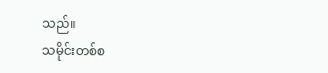သည်။
သမိုင်းတစ်စ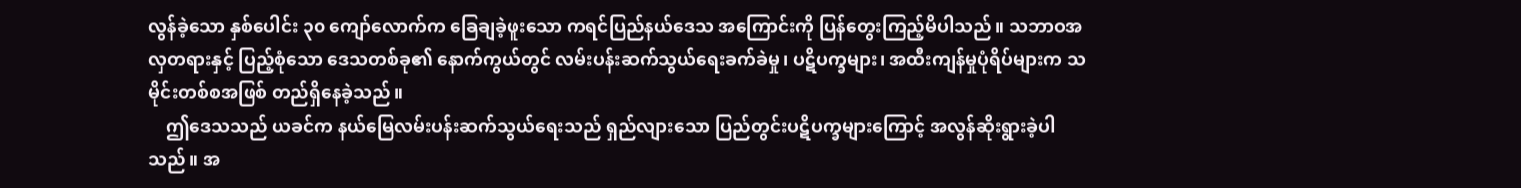လွန်ခဲ့သော နှစ်ပေါင်း ၃၀ ကျော်လောက်က ခြေချခဲ့ဖူးသော ကရင်ပြည်နယ်ဒေသ အကြောင်းကို ပြန်တွေးကြည့်မိပါသည်။ သဘာဝအလှတရားနှင့် ပြည့်စုံသော ဒေသတစ်ခု၏ နောက်ကွယ်တွင် လမ်းပန်းဆက်သွယ်ရေးခက်ခဲမှု၊ ပဋိပက္ခများ၊ အထီးကျန်မှုပုံရိပ်များက သမိုင်းတစ်စအဖြစ် တည်ရှိနေခဲ့သည်။
    ဤဒေသသည် ယခင်က နယ်မြေလမ်းပန်းဆက်သွယ်ရေးသည် ရှည်လျားသော ပြည်တွင်းပဋိပက္ခများကြောင့် အလွန်ဆိုးရွားခဲ့ပါသည်။ အ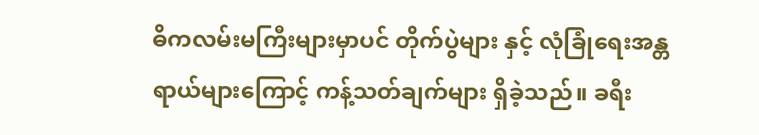ဓိကလမ်းမကြီးများမှာပင် တိုက်ပွဲများ နှင့် လုံခြုံရေးအန္တရာယ်များကြောင့် ကန့်သတ်ချက်များ ရှိခဲ့သည်။ ခရီး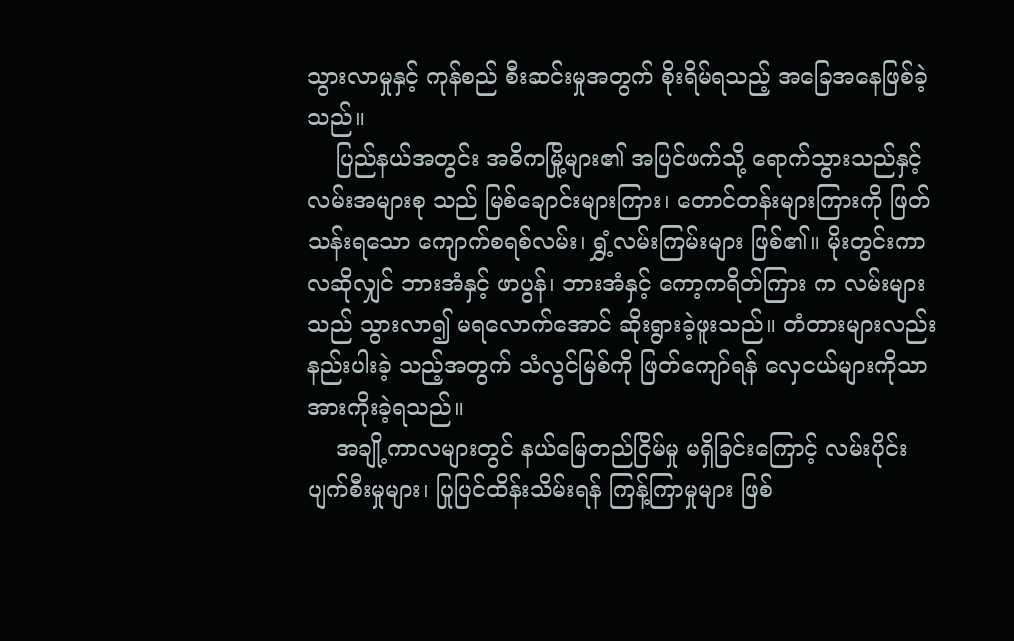သွားလာမှုနှင့် ကုန်စည် စီးဆင်းမှုအတွက် စိုးရိမ်ရသည့် အခြေအနေဖြစ်ခဲ့သည်။
    ပြည်နယ်အတွင်း အဓိကမြို့များ၏ အပြင်ဖက်သို့ ရောက်သွားသည်နှင့် လမ်းအများစု သည် မြစ်ချောင်းများကြား၊ တောင်တန်းများကြားကို ဖြတ်သန်းရသော ကျောက်စရစ်လမ်း၊ ရွှံ့လမ်းကြမ်းများ ဖြစ်၏။ မိုးတွင်းကာလဆိုလျှင် ဘားအံနှင့် ဖာပွန်၊ ဘားအံနှင့် ကော့ကရိတ်ကြား က လမ်းများသည် သွားလာ၍ မရလောက်အောင် ဆိုးရွားခဲ့ဖူးသည်။ တံတားများလည်း နည်းပါးခဲ့ သည့်အတွက် သံလွင်မြစ်ကို ဖြတ်ကျော်ရန် လှေငယ်များကိုသာ အားကိုးခဲ့ရသည်။
    အချို့ကာလများတွင် နယ်မြေတည်ငြိမ်မှု မရှိခြင်းကြောင့် လမ်းပိုင်းပျက်စီးမှုများ၊ ပြုပြင်ထိန်းသိမ်းရန် ကြန့်ကြာမှုများ ဖြစ်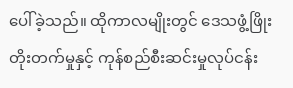ပေါ်ခဲ့သည်။ ထိုကာလမျိုးတွင် ဒေသဖွံ့ဖြိုး တိုးတက်မှုနှင့် ကုန်စည်စီးဆင်းမှုလုပ်ငန်း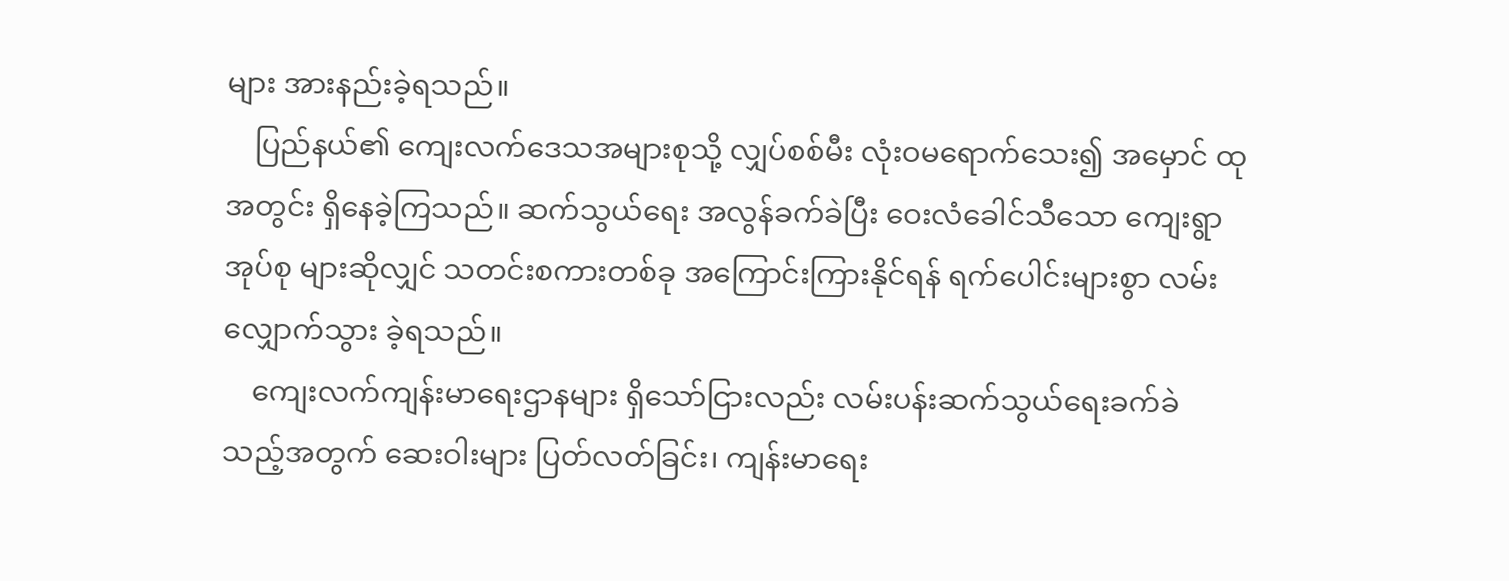များ အားနည်းခဲ့ရသည်။
    ပြည်နယ်၏ ကျေးလက်‌ဒေသအများစုသို့ လျှပ်စစ်မီး လုံးဝမရောက်သေး၍ အမှောင် ထုအတွင်း ရှိနေခဲ့ကြသည်။ ဆက်သွယ်ရေး အလွန်ခက်ခဲပြီး ဝေးလံခေါင်သီသော ကျေးရွာအုပ်စု များဆိုလျှင် သတင်းစကားတစ်ခု အကြောင်းကြားနိုင်ရန် ရက်ပေါင်းများစွာ လမ်းလျှောက်သွား ခဲ့ရသည်။
    ကျေးလက်ကျန်းမာရေးဌာနများ ရှိသော်ငြားလည်း လမ်းပန်းဆက်သွယ်ရေးခက်ခဲ သည့်အတွက် ဆေးဝါးများ ပြတ်လတ်ခြင်း၊ ကျန်းမာရေး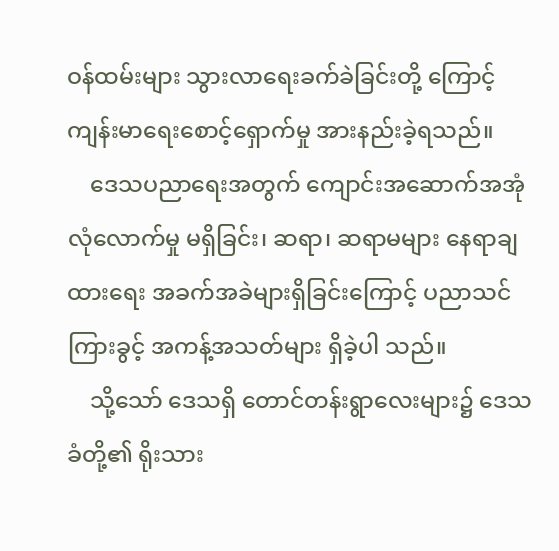ဝန်ထမ်းများ သွားလာရေးခက်ခဲခြင်းတို့ ကြောင့် ကျန်းမာရေးစောင့်ရှောက်မှု အားနည်းခဲ့ရသည်။
    ဒေသပညာရေးအတွက် ကျောင်းအဆောက်အအုံ လုံလောက်မှု မရှိခြင်း၊ ဆရာ၊ ဆရာမများ နေရာချထားရေး အခက်အခဲများရှိခြင်းကြောင့် ပညာသင်ကြားခွင့် အကန့်အသတ်များ ရှိခဲ့ပါ သည်။
    သို့သော် ဒေသရှိ တောင်တန်းရွာလေးများ၌ ဒေသခံတို့၏ ရိုးသား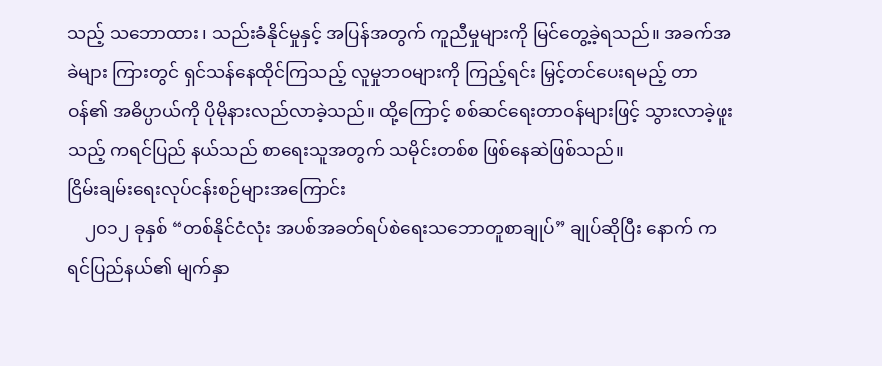သည့် သဘောထား၊ သည်းခံနိုင်မှုနှင့် အပြန်အတွက် ကူညီမှုများကို မြင်တွေ့ခဲ့ရသည်။ အခက်အခဲများ ကြားတွင် ရှင်သန်နေထိုင်ကြသည့် လူမှုဘဝများကို ကြည့်ရင်း မြှင့်တင်ပေးရမည့် တာဝန်၏ အဓိပ္ပာယ်ကို ပိုမိုနားလည်လာခဲ့သည်။ ထို့ကြောင့် စစ်ဆင်ရေးတာဝန်များဖြင့် သွားလာခဲ့ဖူးသည့် ကရင်ပြည် နယ်သည် စာရေးသူအတွက် သမိုင်းတစ်စ ဖြစ်နေဆဲဖြစ်သည်။
ငြိမ်းချမ်းရေးလုပ်ငန်းစဉ်များအကြောင်း
    ၂၀၁၂ ခုနှစ် “တစ်နိုင်ငံလုံး အပစ်အခတ်ရပ်စဲရေးသဘောတူစာချုပ်” ချုပ်ဆိုပြီး နောက် ကရင်ပြည်နယ်၏ မျက်နှာ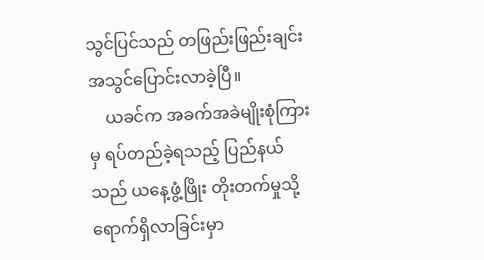သွင်ပြင်သည် တဖြည်းဖြည်းချင်း အသွင်ပြောင်းလာခဲ့ပြီ။
    ယခင်က အခက်အခဲမျိုးစုံကြားမှ ရပ်တည်ခဲ့ရသည့် ပြည်နယ်သည် ယနေ့ဖွံ့ဖြိုး တိုးတက်မှုသို့ ရောက်ရှိလာခြင်းမှာ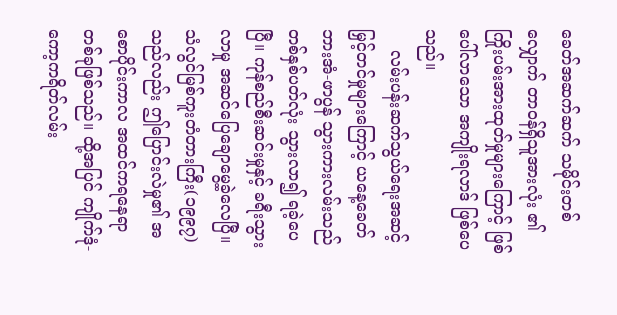ခေတ်အဆက်ဆက် သမိုင်းတစ်လျှောက် တာဝန်ရှိသူအားလုံး ၏ ကြိုးပမ်းအားထုတ်မှုများကြောင့် ဖြစ်ပေါ်လာသော အကျိုးရလာဒ် ဖြစ်ပေသည်။
    လမ်းပန်းဆက်သွယ်ရေးအဆင့်မြှင့်တင်မှုများကြောင့် ယနေ့ခေတ် ဘားအံ-ဖာပွန် သွားကားလမ်းသည် တစ်နှစ်ပတ်လုံး သွားလာ၍ ရခဲ့ပေပြီ။ ကုန်စည်စီးဆင်းမှုနှင့် ခရီးသွားလာမှု အဆင်ပြေချောမွေ့ခဲ့လေပြီ။ သံလွင်မြစ်ကူးတံတားကြီး(၁၉၉၇)သည်လည်း ဤပြောင်းလဲမှု၏ အစောပိုင်းကာလ အထင်ကရနေရာ တစ်ခုဖြစ်သည်။ ထို့အပြင် ကျိုက်ဒုံ-ကော့ကရိတ်လမ်း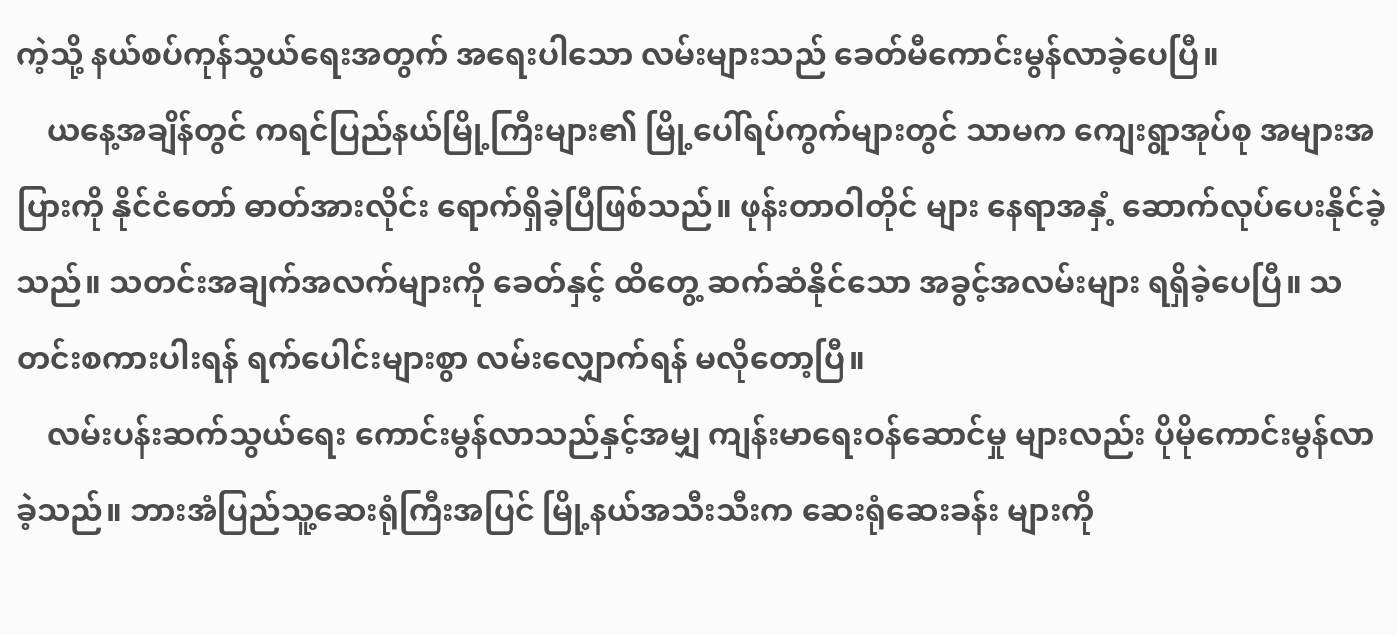ကဲ့သို့ နယ်စပ်ကုန်သွယ်ရေးအတွက် အရေးပါသော လမ်းများသည် ခေတ်မီကောင်းမွန်လာခဲ့ပေပြီ။
    ယနေ့အချိန်တွင် ကရင်ပြည်နယ်မြို့ကြီးများ၏ မြို့ပေါ်ရပ်ကွက်များတွင် သာမက ကျေးရွာအုပ်စု အများအပြားကို နိုင်ငံတော် ဓာတ်အားလိုင်း ရောက်ရှိခဲ့ပြီဖြစ်သည်။ ဖုန်းတာဝါတိုင် များ နေရာအနှံ့ ဆောက်လုပ်ပေးနိုင်ခဲ့သည်။ သတင်းအချက်အလက်များကို ခေတ်နှင့် ထိတွေ့ ဆက်ဆံနိုင်သော အခွင့်အလမ်းများ ရရှိခဲ့ပေပြီ။ သတင်းစကားပါးရန် ရက်ပေါင်းများစွာ လမ်းလျှောက်ရန် မလိုတော့ပြီ။
    လမ်းပန်းဆက်သွယ်ရေး ကောင်းမွန်လာသည်နှင့်အမျှ ကျန်းမာရေးဝန်ဆောင်မှု များလည်း ပိုမိုကောင်းမွန်လာခဲ့သည်။ ဘားအံပြည်သူ့ဆေးရုံကြီးအပြင် မြို့နယ်အသီးသီးက ဆေးရုံဆေးခန်း များကို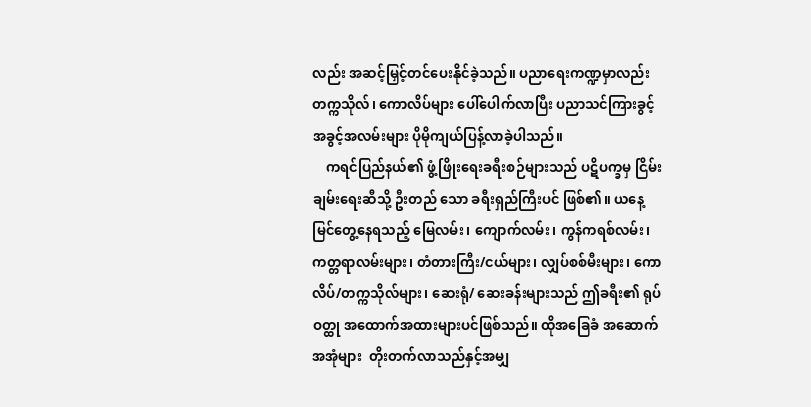လည်း အဆင့်မြှင့်တင်ပေးနိုင်ခဲ့သည်။ ပညာရေးကဏ္ဍမှာလည်း တက္ကသိုလ်၊ ကောလိပ်များ ပေါ်ပေါက်လာပြီး ပညာသင်ကြားခွင့် အခွင့်အလမ်းများ ပိုမိုကျယ်ပြန့်လာခဲ့ပါသည်။
    ကရင်ပြည်နယ်၏ ဖွံ့ဖြိုးရေးခရီးစဉ်များသည် ပဋိပက္ခမှ ငြိမ်းချမ်းရေးဆီသို့ ဦးတည် သော ခရီးရှည်ကြီးပင် ဖြစ်၏။ ယနေ့မြင်တွေ့နေရသည့် မြေလမ်း၊ ကျောက်လမ်း၊ ကွန်ကရစ်လမ်း၊ ကတ္တရာလမ်းများ၊ တံတားကြီး/ငယ်များ၊ လျှပ်စစ်မီးများ၊ ကောလိပ်/တက္ကသိုလ်များ၊ ဆေးရုံ/ ဆေးခန်းများသည် ဤခရီး၏ ရုပ်ဝတ္ထု အထောက်အထားများပင်ဖြစ်သည်။ ထိုအခြေခံ အဆောက် အအုံများ  တိုးတက်လာသည်နှင့်အမျှ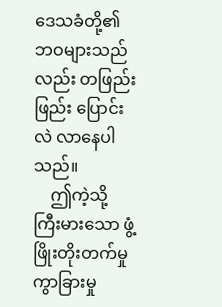ဒေသခံတို့၏  ဘဝများသည်လည်း တဖြည်းဖြည်း ပြောင်းလဲ လာနေပါသည်။
    ဤကဲ့သို့ ကြီးမားသော ဖွံ့ဖြိုးတိုးတက်မှု ကွာခြားမှု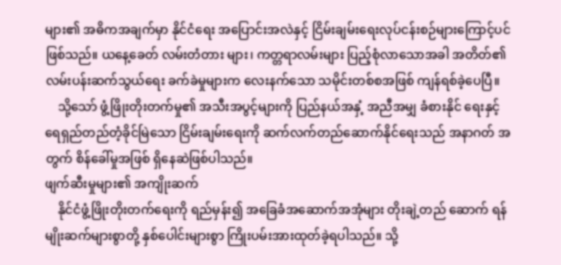များ၏ အဓိကအချက်မှာ နိုင်ငံရေး အပြောင်းအလဲနှင့် ငြိမ်းချမ်းရေးလုပ်ငန်းစဉ်များကြောင့်ပင် ဖြစ်သည်။ ယနေ့ခေတ် လမ်းတံတား များ၊ ကတ္တရာလမ်းများ ပြည့်စုံလာသောအခါ အတိတ်၏ လမ်းပန်းဆက်သွယ်ရေး ခက်ခဲမှုများက လေးနက်သော သမိုင်းတစ်စအဖြစ် ကျန်ရစ်ခဲ့ပေပြီ။
    သို့သော် ဖွံ့ဖြိုးတိုးတက်မှု၏ အသီးအပွင့်များကို ပြည်နယ်အနှံ့ အညီအမျှ ခံစားနိုင် ရေးနှင့် ရေရှည်တည်တံ့ခိုင်မြဲသော ငြိမ်းချမ်းရေးကို ဆက်လက်တည်ဆောက်နိုင်ရေးသည် အနာဂတ် အတွက် စိန်ခေါ်မှုအဖြစ် ရှိနေဆဲဖြစ်ပါသည်။
ဖျက်ဆီးမှုများ၏ အကျိုးဆက်
    နိုင်ငံဖွံ့ဖြိုးတိုးတက်ရေးကို ရည်မှန်း၍ အခြေခံအဆောက်အအုံများ တိုးချဲ့တည် ဆောက် ရန် မျိုးဆက်များစွာတို့ နှစ်ပေါင်းများစွာ ကြိုးပမ်းအားထုတ်ခဲ့ရပါသည်။ သို့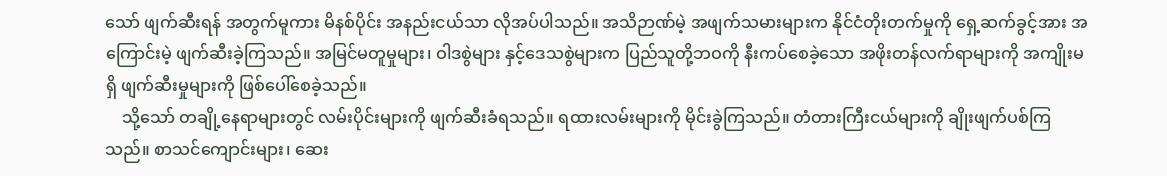သော် ဖျက်ဆီးရန် အတွက်မူကား မိနစ်ပိုင်း အနည်းငယ်သာ လိုအပ်ပါသည်။ အသိဉာဏ်မဲ့ အဖျက်သမားများက နိုင်ငံတိုးတက်မှုကို ရှေ့ဆက်ခွင့်အား အကြောင်းမဲ့ ဖျက်ဆီးခဲ့ကြသည်။ အမြင်မတူမှုများ၊ ဝါဒစွဲများ နှင့်ဒေသစွဲများက ပြည်သူတို့ဘဝကို နီးကပ်စေခဲ့သော အဖိုးတန်လက်ရာများကို အကျိုးမရှိ ဖျက်ဆီးမှုများကို ဖြစ်ပေါ်စေခဲ့သည်။
    သို့သော် တချို့နေရာများတွင် လမ်းပိုင်းများကို ဖျက်ဆီးခံရသည်။ ရထားလမ်းများကို မိုင်းခွဲကြသည်။ တံတားကြီးငယ်များကို ချိုးဖျက်ပစ်ကြသည်။ စာသင်ကျောင်းများ၊ ဆေး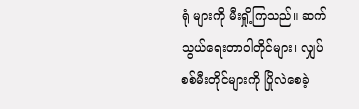ရုံ များကို မီးရှို့ကြသည်။ ဆက်သွယ်ရေးတာဝါတိုင်များ၊ လျှပ်စစ်မီးတိုင်များကို ပြိုလဲစေခဲ့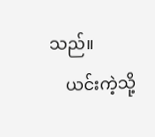သည်။
    ယင်းကဲ့သို့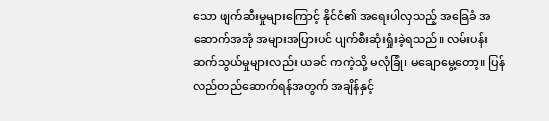သော ဖျက်ဆီးမှုများကြောင့် နိုင်ငံ၏ အရေးပါလှသည့် အခြေခံ အဆောက်အအုံ အများအပြားပင် ပျက်စီးဆုံးရှုံးခဲ့ရသည်။ လမ်းပန်းဆက်သွယ်မှုများလည်း ယခင် ကကဲ့သို့ မလုံခြုံ၊ မချောမွေ့တော့။ ပြန်လည်တည်ဆောက်ရန်အတွက် အချိန်နှင့်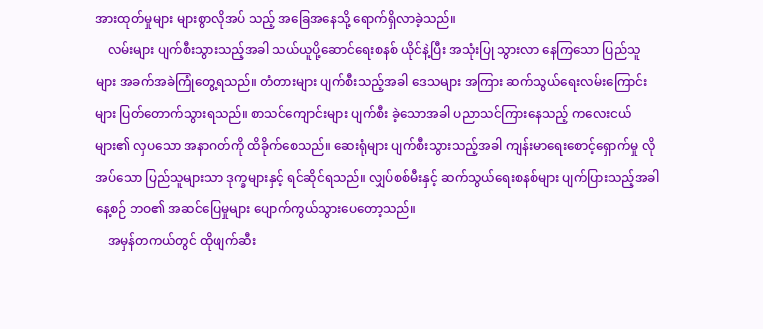အားထုတ်မှုများ များစွာလိုအပ် သည့် အခြေအနေသို့ ရောက်ရှိလာခဲ့သည်။
    လမ်းများ ပျက်စီးသွားသည့်အခါ သယ်ယူပို့ဆောင်ရေးစနစ် ယိုင်နဲ့ပြီး အသုံးပြု သွားလာ နေကြသော ပြည်သူများ အခက်အခဲကြုံတွေ့ရသည်။ တံတားများ ပျက်စီးသည့်အခါ ဒေသများ အကြား ဆက်သွယ်ရေးလမ်းကြောင်းများ ပြတ်တောက်သွားရသည်။ စာသင်ကျောင်းများ ပျက်စီး ခဲ့သောအခါ ပညာသင်ကြားနေသည့် ကလေးငယ်များ၏ လှပသော အနာဂတ်ကို ထိခိုက်စေသည်။ ဆေးရုံများ ပျက်စီးသွားသည့်အခါ ကျန်းမာရေးစောင့်ရှောက်မှု လိုအပ်သော ပြည်သူများသာ ဒုက္ခများနှင့် ရင်ဆိုင်ရသည်။ လျှပ်စစ်မီးနှင့် ဆက်သွယ်ရေးစနစ်များ ပျက်ပြားသည့်အခါ နေ့စဉ် ဘဝ၏ အဆင်ပြေမှုများ ပျောက်ကွယ်သွားပေတော့သည်။
    အမှန်တကယ်တွင် ထိုဖျက်ဆီး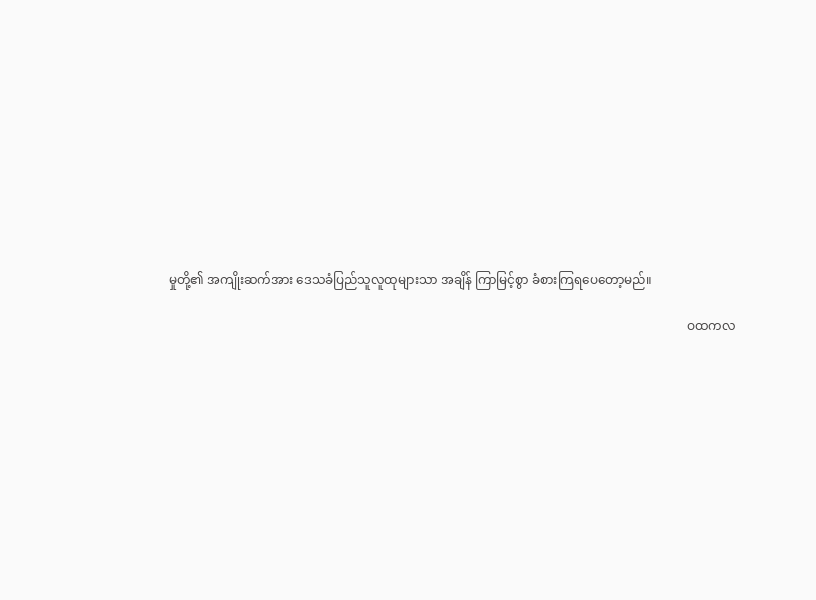မှုတို့၏ အကျိုးဆက်အား ဒေသခံပြည်သူလူထုများသာ အချိန် ကြာမြင့်စွာ ခံစားကြရပေတော့မည်။

                                                                                                                                                                      ဝထကလ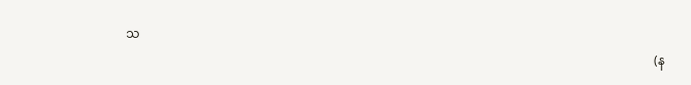သ
                                                                                                                                                                         (န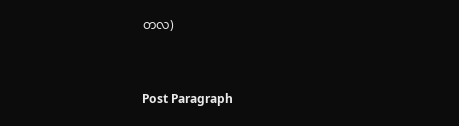တလ)



Post Paragraph